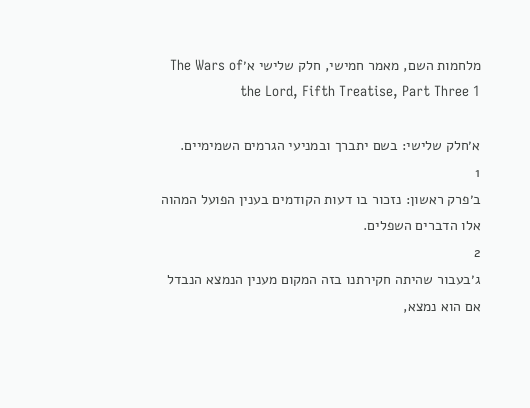מלחמות השם, מאמר חמישי, חלק שלישי א׳The Wars of the Lord, Fifth Treatise, Part Three 1

א׳חלק שלישי: בשם יתברך ובמניעי הגרמים השמימיים.
1
ב׳פרק ראשון: נזכור בו דעות הקודמים בענין הפועל המהוה אלו הדברים השפלים.
2
ג׳בעבור שהיתה חקירתנו בזה המקום מענין הנמצא הנבדל אם הוא נמצא,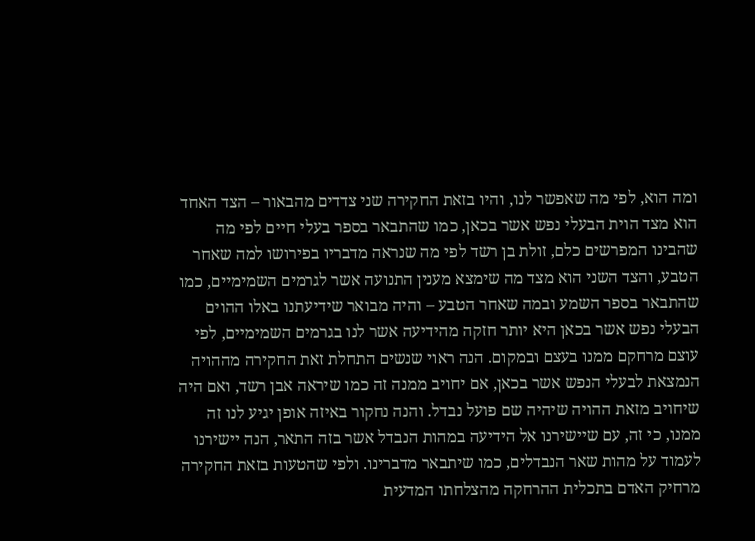ומה הוא, לפי מה שאפשר לנו, והיו בזאת החקירה שני צדדים מהבאור – הצד האחד הוא מצד הוית הבעלי נפש אשר בכאן, כמו שהתבאר בספר בעלי חיים לפי מה שהבינו המפרשים כלם, זולת בן רשד לפי מה שנראה מדבריו בפירושו למה שאחר הטבע, והצד השני הוא מצד מה שימצא מענין התנועה אשר לגרמים השמימיים, כמו שהתבאר בספר השמע ובמה שאחר הטבע – והיה מבואר שידיעתנו באלו ההוים הבעלי נפש אשר בכאן היא יותר חזקה מהידיעה אשר לנו בגרמים השמימיים, לפי עוצם מרחקם ממנו בעצם ובמקום. הנה ראוי שנשים התחלת זאת החקירה מההויה הנמצאת לבעלי הנפש אשר בכאן, אם יחויב ממנה זה כמו שיראה אבן רשד, ואם היה שיחויב מזאת ההויה שיהיה שם פועל נבדל. והנה נחקור באיזה אופן יגיע לנו זה ממנו, כי זה, עם שיישירנו אל הידיעה במהות הנבדל אשר בזה התאר, הנה יישירנו לעמוד על מהות שאר הנבדלים, כמו שיתבאר מדברינו. ולפי שהטעות בזאת החקירה מרחיק האדם בתכלית ההרחקה מהצלחתו המדעית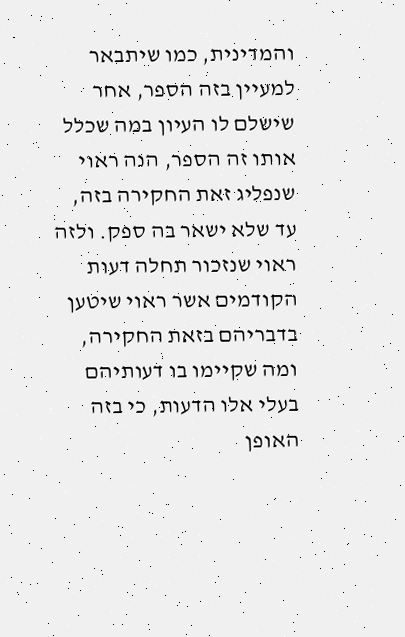והמדינית, כמו שיתבאר למעיין בזה הספר, אחר שישלם לו העיון במה שכלל אותו זה הספר, הנה ראוי שנפליג זאת החקירה בזה, עד שלא ישאר בה ספק. ולזה ראוי שנזכור תחלה דעות הקודמים אשר ראוי שיטען בדבריהם בזאת החקירה, ומה שקיימו בו דעותיהם בעלי אלו הדעות, כי בזה האופן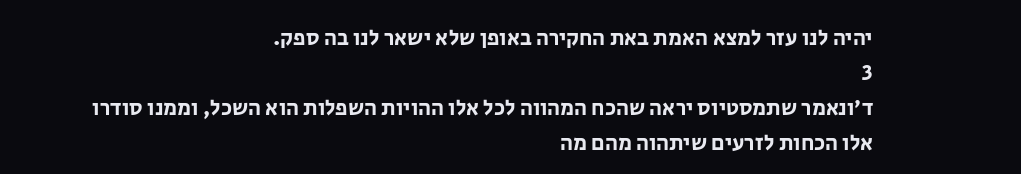יהיה לנו עזר למצא האמת באת החקירה באופן שלא ישאר לנו בה ספק.
3
ד׳ונאמר שתמסטיוס יראה שהכח המהווה לכל אלו ההויות השפלות הוא השכל, וממנו סודרו אלו הכחות לזרעים שיתהוה מהם מה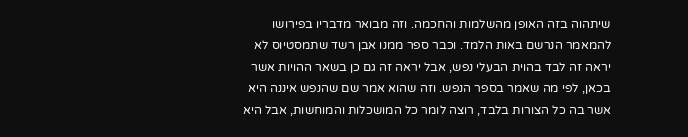שיתהוה בזה האופן מהשלמות והחכמה. וזה מבואר מדבריו בפירושו להמאמר הנרשם באות הלמד. וכבר ספר ממנו אבן רשד שתמסטיוס לא יראה זה לבד בהוית הבעלי נפש, אבל יראה זה גם כן בשאר ההויות אשר בכאן, לפי מה שאמר בספר הנפש. וזה שהוא אמר שם שהנפש איננה היא אשר בה כל הצורות בלבד, רוצה לומר כל המושכלות והמוחשות, אבל היא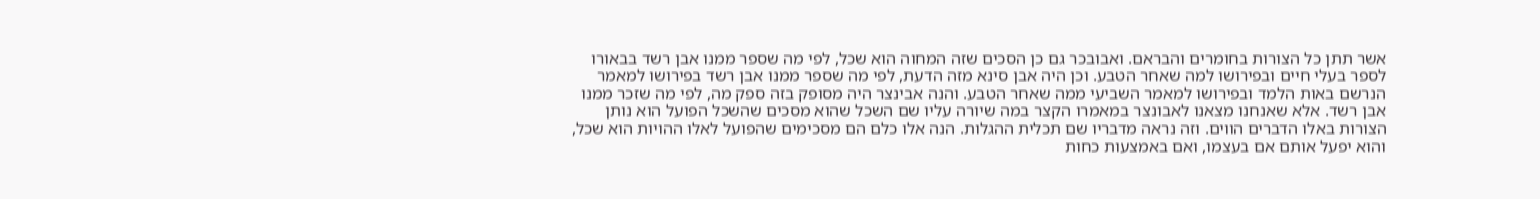אשר תתן כל הצורות בחומרים והבראם. ואבובכר גם כן הסכים שזה המחוה הוא שכל, לפי מה שספר ממנו אבן רשד בבאורו לספר בעלי חיים ובפירושו למה שאחר הטבע. וכן היה אבן סינא מזה הדעת, לפי מה שספר ממנו אבן רשד בפירושו למאמר הנרשם באות הלמד ובפירושו למאמר השביעי ממה שאחר הטבע. והנה אבינצר היה מסופק בזה ספק מה, לפי מה שזכר ממנו אבן רשד. אלא שאנחנו מצאנו לאבונצר במאמרו הקצר במה שיורה עליו שם השכל שהוא מסכים שהשכל הפועל הוא נותן הצורות באלו הדברים הווים. וזה נראה מדבריו שם תכלית ההגלות. הנה אלו כלם הם מסכימים שהפועל לאלו ההויות הוא שכל, והוא יפעל אותם אם בעצמו, ואם באמצעות כחות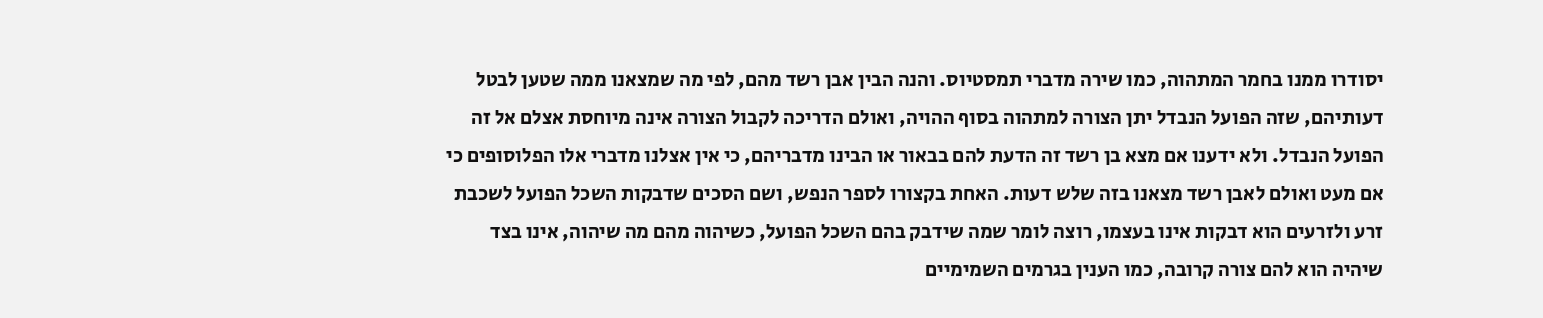יסודרו ממנו בחמר המתהוה, כמו שירה מדברי תמסטיוס. והנה הבין אבן רשד מהם, לפי מה שמצאנו ממה שטען לבטל דעותיהם, שזה הפועל הנבדל יתן הצורה למתהוה בסוף ההויה, ואולם הדריכה לקבול הצורה אינה מיוחסת אצלם אל זה הפועל הנבדל. ולא ידענו אם מצא בן רשד זה הדעת להם בבאור או הבינו מדבריהם, כי אין אצלנו מדברי אלו הפלוסופים כי אם מעט ואולם לאבן רשד מצאנו בזה שלש דעות. האחת בקצורו לספר הנפש, ושם הסכים שדבקות השכל הפועל לשכבת זרע ולזרעים הוא דבקות אינו בעצמו, רוצה לומר שמה שידבק בהם השכל הפועל, כשיהוה מהם מה שיהוה, אינו בצד שיהיה הוא להם צורה קרובה, כמו הענין בגרמים השמימיים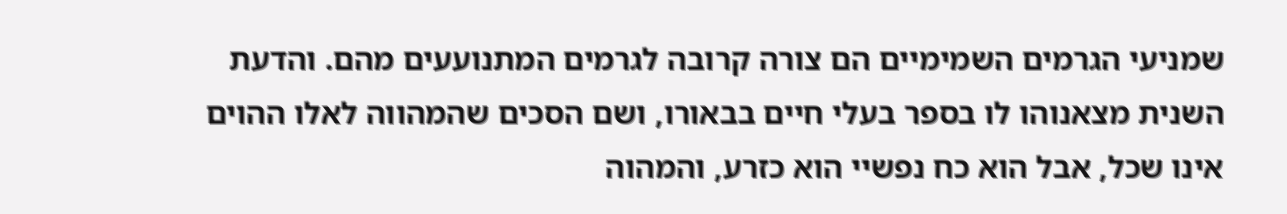שמניעי הגרמים השמימיים הם צורה קרובה לגרמים המתנועעים מהם. והדעת השנית מצאנוהו לו בספר בעלי חיים בבאורו, ושם הסכים שהמהווה לאלו ההוים אינו שכל, אבל הוא כח נפשיי הוא כזרע, והמהוה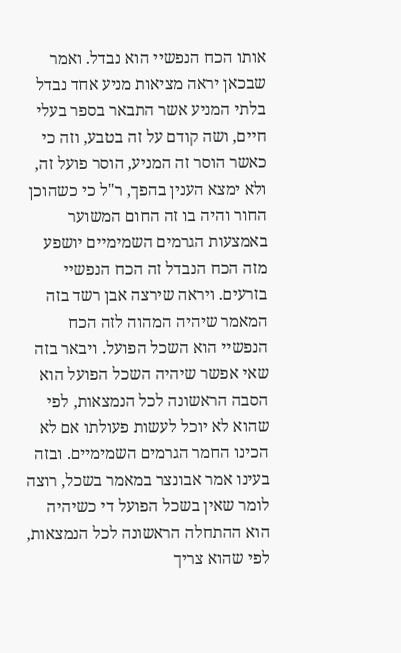אותו הכח הנפשיי הוא נבדל. ואמר שבכאן יראה מציאות מניע אחד נבדל בלתי המניע אשר התבאר בספר בעלי חיים, ושה קודם על זה בטבע, וזה כי כאשר הוסר זה המניע, הוסר פועל זה, ולא ימצא הענין בהפך, ר"ל כי כשהוכן החור והיה בו זה החום המשוער באמצעות הגרמים השמימיים יושפע מזה הכח הנבדל זה הכח הנפשיי בזרעים. ויראה שירצה אבן רשד בזה המאמר שיהיה המהוה לזה הכח הנפשיי הוא השכל הפועל. ויבאר בזה שאי אפשר שיהיה השכל הפועל הוא הסבה הראשונה לכל הנמצאות, לפי שהוא לא יוכל לעשות פעולתו אם לא הכינו החמר הגרמים השמימיים. ובזה בעינו אמר אבונצר במאמר בשכל, רוצה לומר שאין בשכל הפועל די כשיהיה הוא ההתחלה הראשונה לכל הנמצאות, לפי שהוא צריך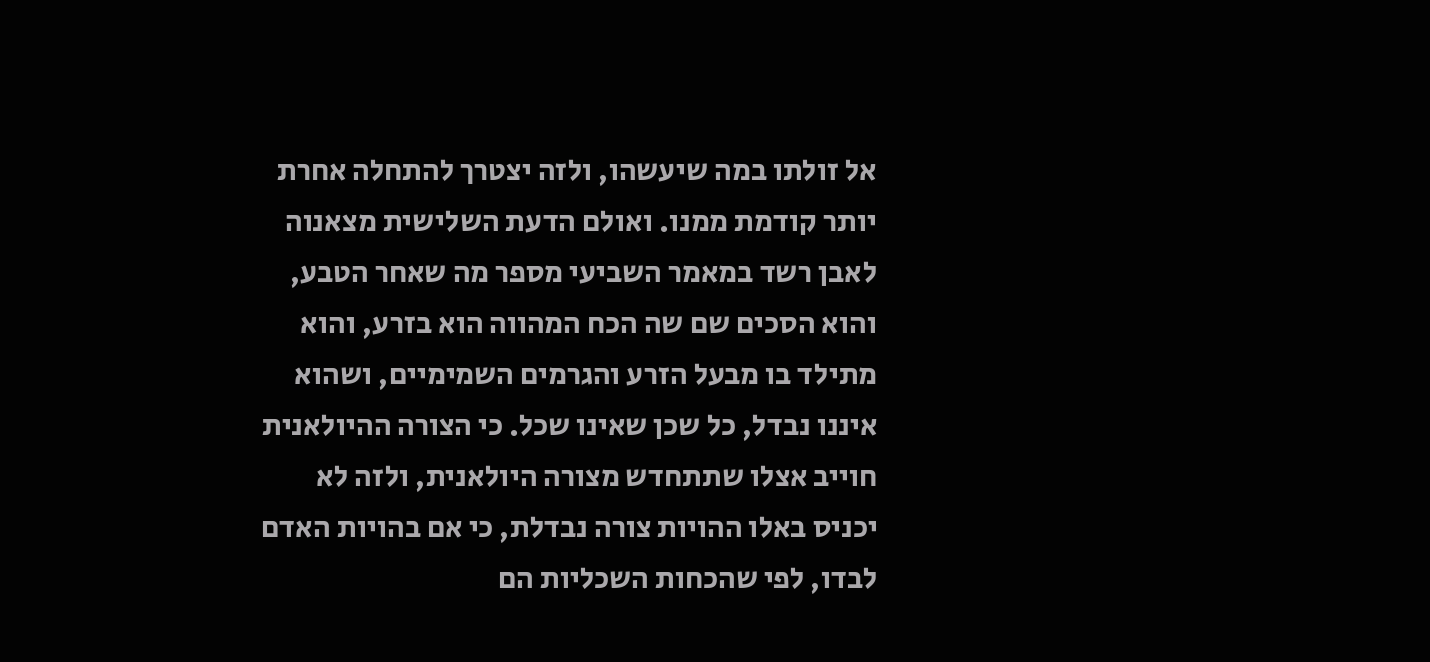אל זולתו במה שיעשהו, ולזה יצטרך להתחלה אחרת יותר קודמת ממנו. ואולם הדעת השלישית מצאנוה לאבן רשד במאמר השביעי מספר מה שאחר הטבע, והוא הסכים שם שה הכח המהווה הוא בזרע, והוא מתילד בו מבעל הזרע והגרמים השמימיים, ושהוא איננו נבדל, כל שכן שאינו שכל. כי הצורה ההיולאנית חוייב אצלו שתתחדש מצורה היולאנית, ולזה לא יכניס באלו ההויות צורה נבדלת, כי אם בהויות האדם לבדו, לפי שהכחות השכליות הם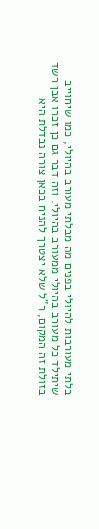בלתי מעורבות להיולי בפנים מה מבלתי מעורב בהיולי, כמו שיחוייב שיתילד כל מעורב בהיולי ממעורב בהיולי. וזה דבר גם כן זכרו אבן רשד בזולת זה המקום, ר"ל שלא יצטרך להניח בכאן צורה נבדלת היא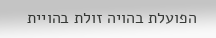הפועלת בהויה זולת בהויית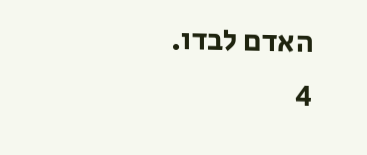האדם לבדו.
4